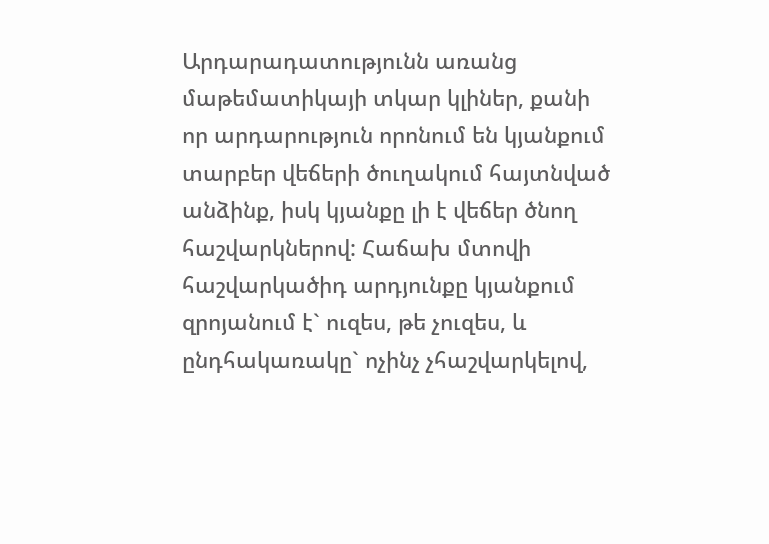Արդարադատությունն առանց մաթեմատիկայի տկար կլիներ, քանի որ արդարություն որոնում են կյանքում տարբեր վեճերի ծուղակում հայտնված անձինք, իսկ կյանքը լի է վեճեր ծնող հաշվարկներով: Հաճախ մտովի հաշվարկածիդ արդյունքը կյանքում զրոյանում է` ուզես, թե չուզես, և ընդհակառակը` ոչինչ չհաշվարկելով,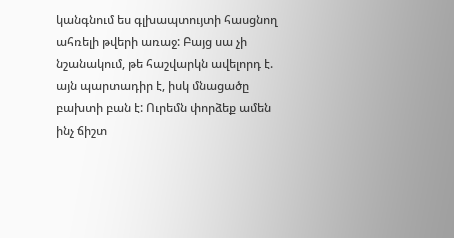կանգնում ես գլխապտույտի հասցնող ահռելի թվերի առաջ: Բայց սա չի նշանակում, թե հաշվարկն ավելորդ է. այն պարտադիր է, իսկ մնացածը բախտի բան է: Ուրեմն փորձեք ամեն ինչ ճիշտ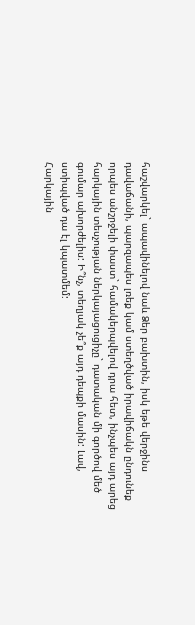հաշվարկել` ապավինելով նաև Ձեր բախտին, իսկ եթե վերջինս դավաճանի, պարզապես լռեք կամ ստեղծված իրավիճակն ընդունեք որպես անշրջելի փաստ` համակերպվելով դրա հետ, ինչպես այդ արեց հարկային տեսչության ներկայացուցիչը` դատական մի գործով մեծ գումար ախորժելիս: Ի՞նչ, տեղյակ չե՞ք այդ դեպքի մասին: Լավ, ստիպված դա էլ կպատմեմ:
Հարկային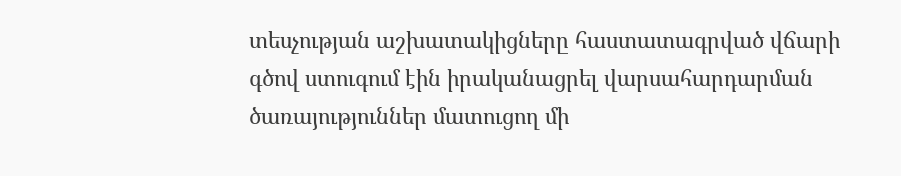տեսչության աշխատակիցները հաստատագրված վճարի գծով ստուգում էին իրականացրել վարսահարդարման ծառայություններ մատուցող մի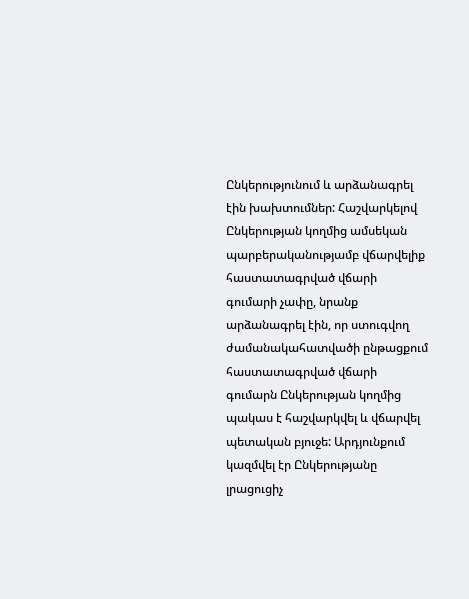Ընկերությունում և արձանագրել էին խախտումներ: Հաշվարկելով Ընկերության կողմից ամսեկան պարբերականությամբ վճարվելիք հաստատագրված վճարի գումարի չափը, նրանք արձանագրել էին, որ ստուգվող ժամանակահատվածի ընթացքում հաստատագրված վճարի գումարն Ընկերության կողմից պակաս է հաշվարկվել և վճարվել պետական բյուջե: Արդյունքում կազմվել էր Ընկերությանը լրացուցիչ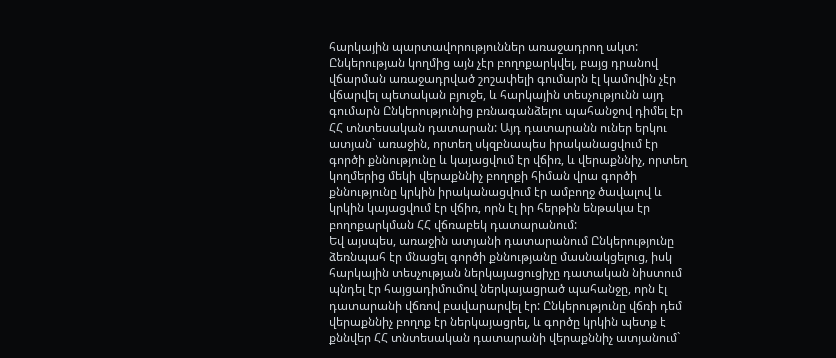հարկային պարտավորություններ առաջադրող ակտ: Ընկերության կողմից այն չէր բողոքարկվել, բայց դրանով վճարման առաջադրված շոշափելի գումարն էլ կամովին չէր վճարվել պետական բյուջե, և հարկային տեսչությունն այդ գումարն Ընկերությունից բռնագանձելու պահանջով դիմել էր ՀՀ տնտեսական դատարան: Այդ դատարանն ուներ երկու ատյան` առաջին, որտեղ սկզբնապես իրականացվում էր գործի քննությունը և կայացվում էր վճիռ, և վերաքննիչ, որտեղ կողմերից մեկի վերաքննիչ բողոքի հիման վրա գործի քննությունը կրկին իրականացվում էր ամբողջ ծավալով և կրկին կայացվում էր վճիռ, որն էլ իր հերթին ենթակա էր բողոքարկման ՀՀ վճռաբեկ դատարանում:
Եվ այսպես, առաջին ատյանի դատարանում Ընկերությունը ձեռնպահ էր մնացել գործի քննությանը մասնակցելուց, իսկ հարկային տեսչության ներկայացուցիչը դատական նիստում պնդել էր հայցադիմումով ներկայացրած պահանջը, որն էլ դատարանի վճռով բավարարվել էր: Ընկերությունը վճռի դեմ վերաքննիչ բողոք էր ներկայացրել, և գործը կրկին պետք է քննվեր ՀՀ տնտեսական դատարանի վերաքննիչ ատյանում`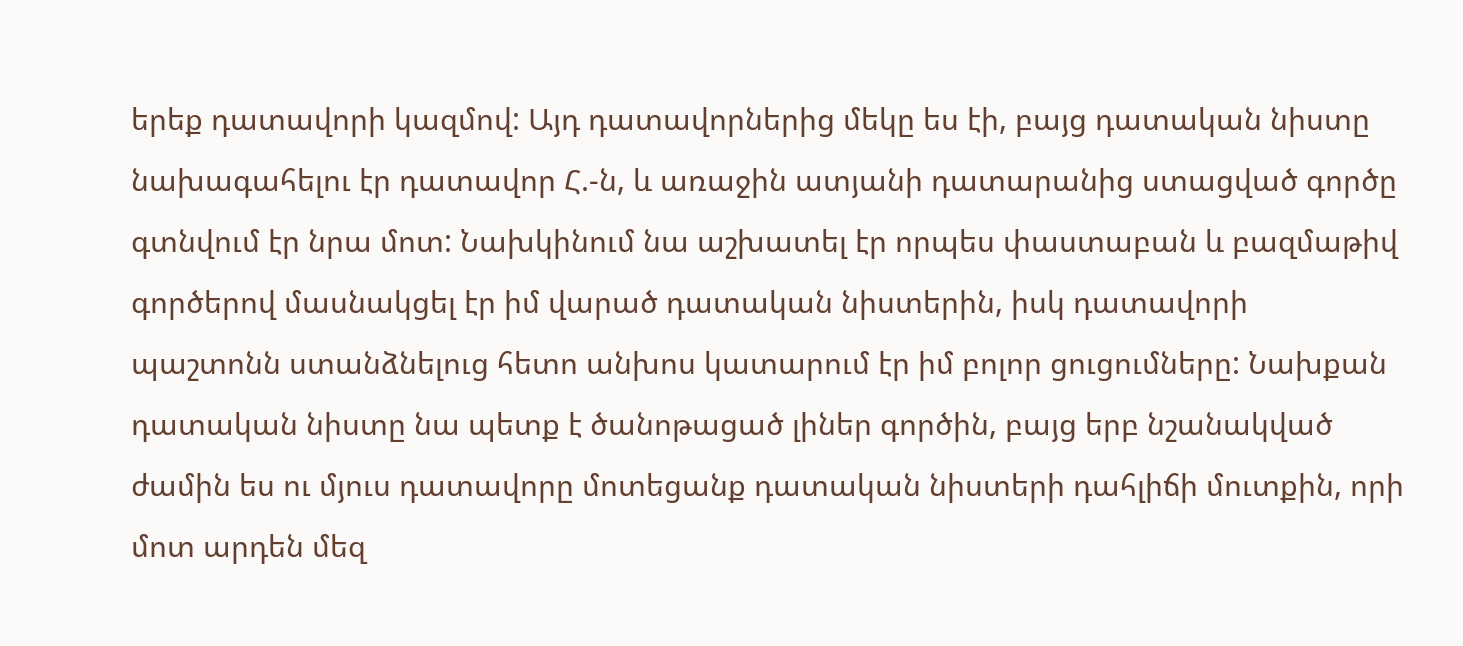երեք դատավորի կազմով: Այդ դատավորներից մեկը ես էի, բայց դատական նիստը նախագահելու էր դատավոր Հ.-ն, և առաջին ատյանի դատարանից ստացված գործը գտնվում էր նրա մոտ: Նախկինում նա աշխատել էր որպես փաստաբան և բազմաթիվ գործերով մասնակցել էր իմ վարած դատական նիստերին, իսկ դատավորի պաշտոնն ստանձնելուց հետո անխոս կատարում էր իմ բոլոր ցուցումները: Նախքան դատական նիստը նա պետք է ծանոթացած լիներ գործին, բայց երբ նշանակված ժամին ես ու մյուս դատավորը մոտեցանք դատական նիստերի դահլիճի մուտքին, որի մոտ արդեն մեզ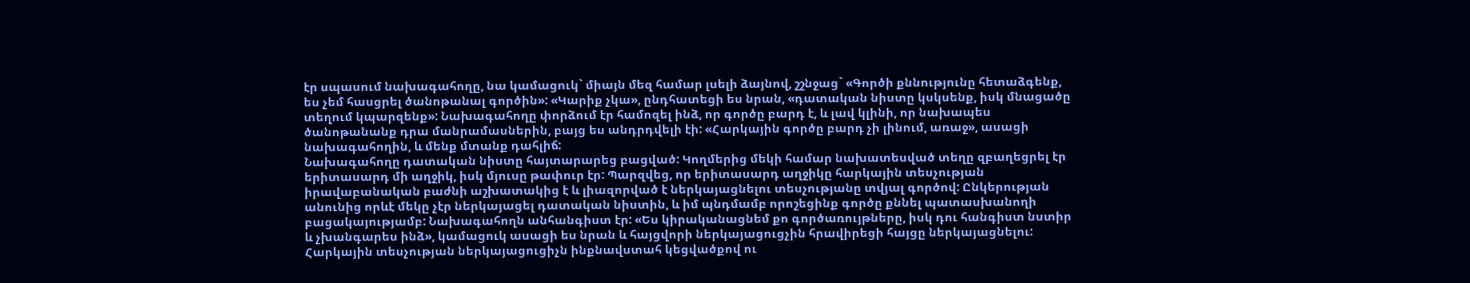էր սպասում նախագահողը, նա կամացուկ` միայն մեզ համար լսելի ձայնով, շշնջաց` «Գործի քննությունը հետաձգենք, ես չեմ հասցրել ծանոթանալ գործին»: «Կարիք չկա», ընդհատեցի ես նրան, «դատական նիստը կսկսենք, իսկ մնացածը տեղում կպարզենք»: Նախագահողը փորձում էր համոզել ինձ, որ գործը բարդ է, և լավ կլինի, որ նախապես ծանոթանանք դրա մանրամասներին, բայց ես անդրդվելի էի: «Հարկային գործը բարդ չի լինում, առաջ», ասացի նախագահողին, և մենք մտանք դահլիճ:
Նախագահողը դատական նիստը հայտարարեց բացված: Կողմերից մեկի համար նախատեսված տեղը զբաղեցրել էր երիտասարդ մի աղջիկ, իսկ մյուսը թափուր էր: Պարզվեց, որ երիտասարդ աղջիկը հարկային տեսչության իրավաբանական բաժնի աշխատակից է և լիազորված է ներկայացնելու տեսչությանը տվյալ գործով: Ընկերության անունից որևէ մեկը չէր ներկայացել դատական նիստին, և իմ պնդմամբ որոշեցինք գործը քննել պատասխանողի բացակայությամբ: Նախագահողն անհանգիստ էր: «Ես կիրականացնեմ քո գործառույթները, իսկ դու հանգիստ նստիր և չխանգարես ինձ», կամացուկ ասացի ես նրան և հայցվորի ներկայացուցչին հրավիրեցի հայցը ներկայացնելու:
Հարկային տեսչության ներկայացուցիչն ինքնավստահ կեցվածքով ու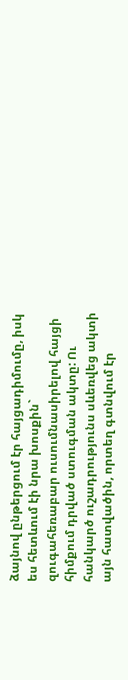ձայնով ընթերցում էր հայցադիմումը, իսկ ես հետևում էի նրա խոսքին` զուգահեռաբար ուսումնասիրելով հայցի հիմքում դրված ստուգման ակտը: Ու հանկարծ ուշադրությունս սևեռվեց ակտի այն հատվածին, որտեղ գտնվում էր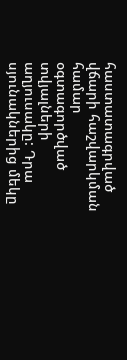հաստատագրված վճարի հաշվարկման համար օգտագործված տվյալների աղյուսակը: Դրա սյունակներից մեկը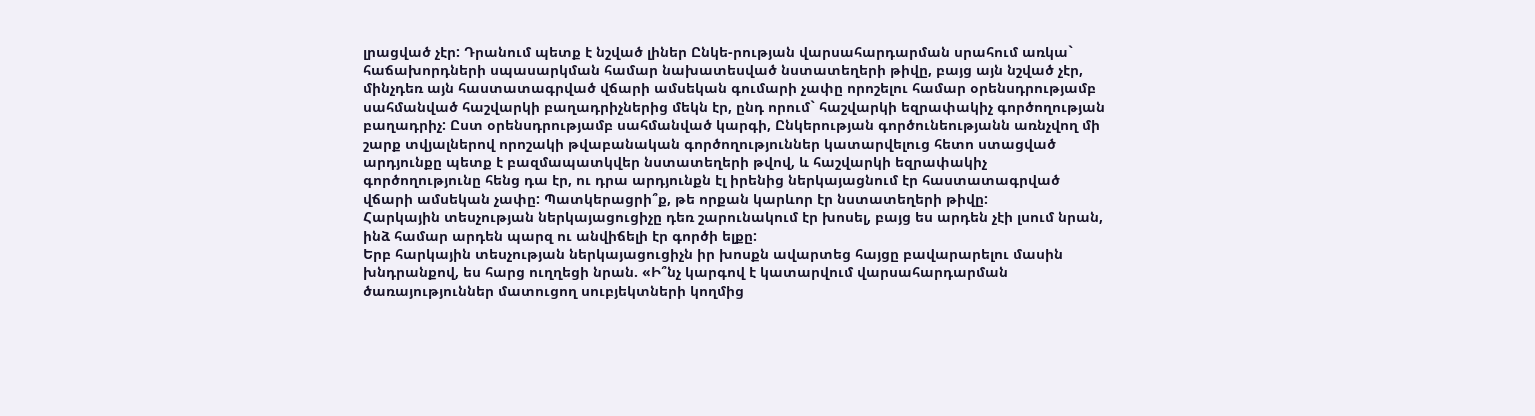լրացված չէր: Դրանում պետք է նշված լիներ Ընկե-րության վարսահարդարման սրահում առկա` հաճախորդների սպասարկման համար նախատեսված նստատեղերի թիվը, բայց այն նշված չէր, մինչդեռ այն հաստատագրված վճարի ամսեկան գումարի չափը որոշելու համար օրենսդրությամբ սահմանված հաշվարկի բաղադրիչներից մեկն էր, ընդ որում` հաշվարկի եզրափակիչ գործողության բաղադրիչ: Ըստ օրենսդրությամբ սահմանված կարգի, Ընկերության գործունեությանն առնչվող մի շարք տվյալներով որոշակի թվաբանական գործողություններ կատարվելուց հետո ստացված արդյունքը պետք է բազմապատկվեր նստատեղերի թվով, և հաշվարկի եզրափակիչ գործողությունը հենց դա էր, ու դրա արդյունքն էլ իրենից ներկայացնում էր հաստատագրված վճարի ամսեկան չափը: Պատկերացրի՞ք, թե որքան կարևոր էր նստատեղերի թիվը:
Հարկային տեսչության ներկայացուցիչը դեռ շարունակում էր խոսել, բայց ես արդեն չէի լսում նրան, ինձ համար արդեն պարզ ու անվիճելի էր գործի ելքը:
Երբ հարկային տեսչության ներկայացուցիչն իր խոսքն ավարտեց հայցը բավարարելու մասին խնդրանքով, ես հարց ուղղեցի նրան. «Ի՞նչ կարգով է կատարվում վարսահարդարման ծառայություններ մատուցող սուբյեկտների կողմից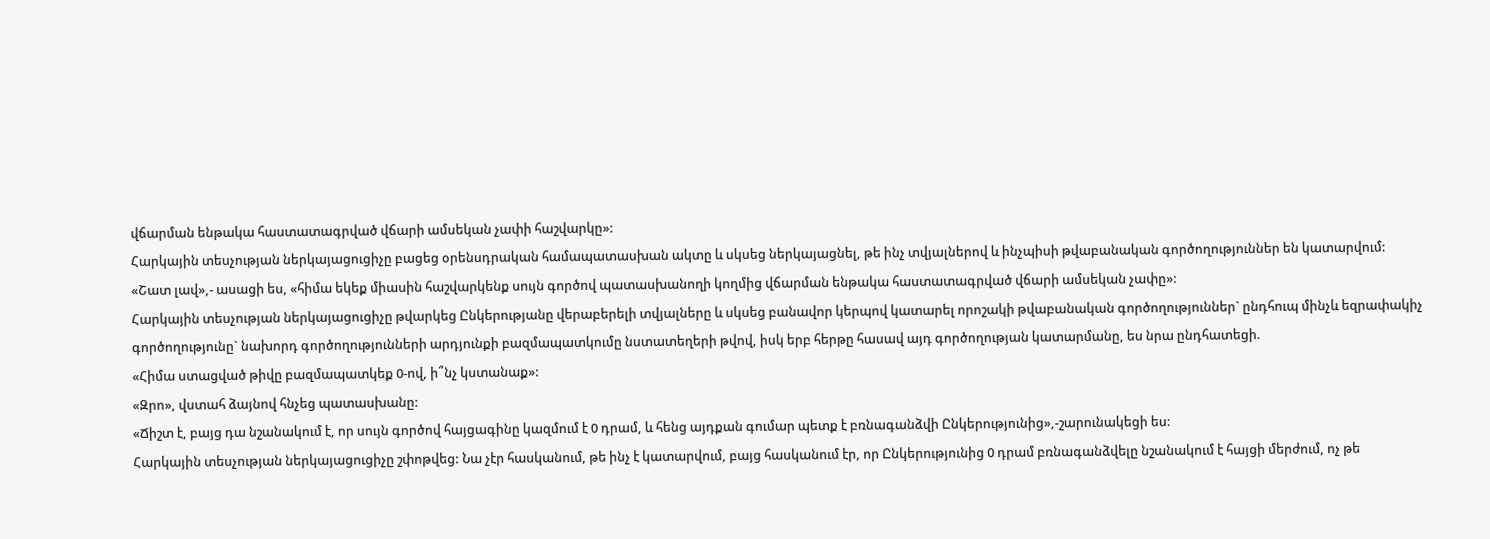վճարման ենթակա հաստատագրված վճարի ամսեկան չափի հաշվարկը»:
Հարկային տեսչության ներկայացուցիչը բացեց օրենսդրական համապատասխան ակտը և սկսեց ներկայացնել, թե ինչ տվյալներով և ինչպիսի թվաբանական գործողություններ են կատարվում:
«Շատ լավ»,- ասացի ես, «հիմա եկեք միասին հաշվարկենք սույն գործով պատասխանողի կողմից վճարման ենթակա հաստատագրված վճարի ամսեկան չափը»:
Հարկային տեսչության ներկայացուցիչը թվարկեց Ընկերությանը վերաբերելի տվյալները և սկսեց բանավոր կերպով կատարել որոշակի թվաբանական գործողություններ` ընդհուպ մինչև եզրափակիչ գործողությունը` նախորդ գործողությունների արդյունքի բազմապատկումը նստատեղերի թվով, իսկ երբ հերթը հասավ այդ գործողության կատարմանը, ես նրա ընդհատեցի.
«Հիմա ստացված թիվը բազմապատկեք 0-ով, ի՞նչ կստանաք»:
«Զրո», վստահ ձայնով հնչեց պատասխանը:
«Ճիշտ է, բայց դա նշանակում է, որ սույն գործով հայցագինը կազմում է 0 դրամ, և հենց այդքան գումար պետք է բռնագանձվի Ընկերությունից»,-շարունակեցի ես:
Հարկային տեսչության ներկայացուցիչը շփոթվեց: Նա չէր հասկանում, թե ինչ է կատարվում, բայց հասկանում էր, որ Ընկերությունից 0 դրամ բռնագանձվելը նշանակում է հայցի մերժում, ոչ թե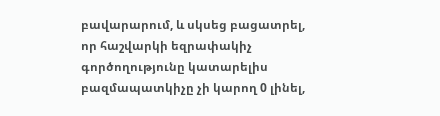բավարարում, և սկսեց բացատրել, որ հաշվարկի եզրափակիչ գործողությունը կատարելիս բազմապատկիչը չի կարող 0 լինել,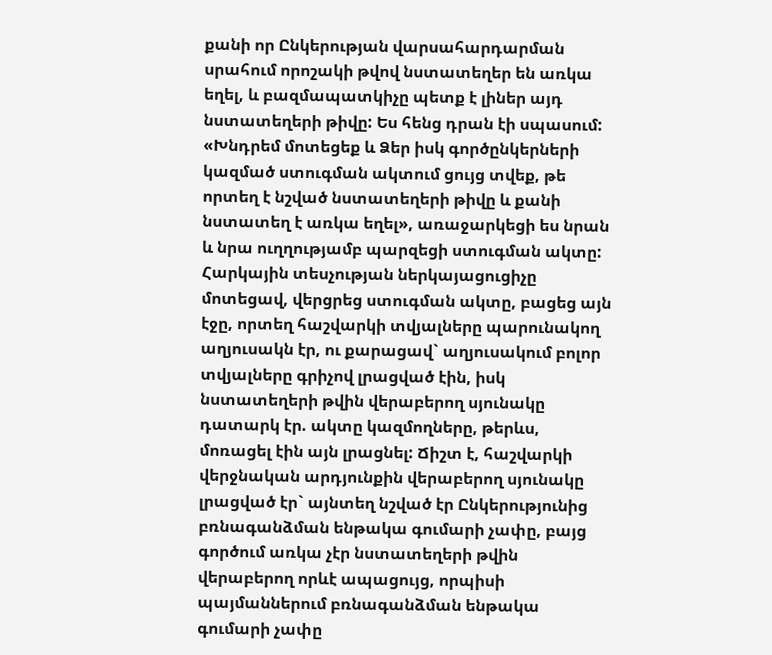քանի որ Ընկերության վարսահարդարման սրահում որոշակի թվով նստատեղեր են առկա եղել, և բազմապատկիչը պետք է լիներ այդ նստատեղերի թիվը: Ես հենց դրան էի սպասում:
«Խնդրեմ մոտեցեք և Ձեր իսկ գործընկերների կազմած ստուգման ակտում ցույց տվեք, թե որտեղ է նշված նստատեղերի թիվը և քանի նստատեղ է առկա եղել», առաջարկեցի ես նրան և նրա ուղղությամբ պարզեցի ստուգման ակտը:
Հարկային տեսչության ներկայացուցիչը մոտեցավ, վերցրեց ստուգման ակտը, բացեց այն էջը, որտեղ հաշվարկի տվյալները պարունակող աղյուսակն էր, ու քարացավ` աղյուսակում բոլոր տվյալները գրիչով լրացված էին, իսկ նստատեղերի թվին վերաբերող սյունակը դատարկ էր. ակտը կազմողները, թերևս, մոռացել էին այն լրացնել: Ճիշտ է, հաշվարկի վերջնական արդյունքին վերաբերող սյունակը լրացված էր` այնտեղ նշված էր Ընկերությունից բռնագանձման ենթակա գումարի չափը, բայց գործում առկա չէր նստատեղերի թվին վերաբերող որևէ ապացույց, որպիսի պայմաններում բռնագանձման ենթակա գումարի չափը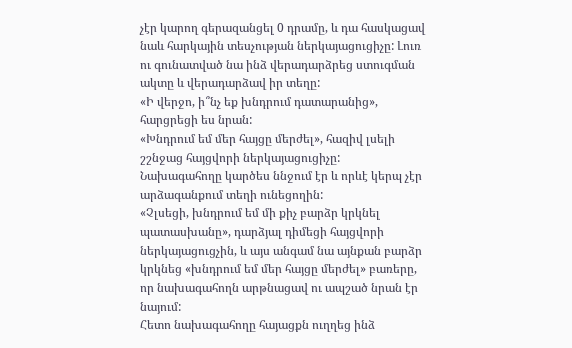չէր կարող գերազանցել 0 դրամը, և դա հասկացավ նաև հարկային տեսչության ներկայացուցիչը: Լուռ ու գունատված նա ինձ վերադարձրեց ստուգման ակտը և վերադարձավ իր տեղը:
«Ի վերջո, ի՞նչ եք խնդրում դատարանից», հարցրեցի ես նրան:
«Խնդրում եմ մեր հայցը մերժել», հազիվ լսելի շշնջաց հայցվորի ներկայացուցիչը:
Նախագահողը կարծես ննջում էր և որևէ կերպ չէր արձագանքում տեղի ունեցողին:
«Չլսեցի, խնդրում եմ մի քիչ բարձր կրկնել պատասխանը», դարձյալ դիմեցի հայցվորի ներկայացուցչին, և այս անգամ նա այնքան բարձր կրկնեց «խնդրում եմ մեր հայցը մերժել» բառերը, որ նախագահողն արթնացավ ու ապշած նրան էր նայում:
Հետո նախագահողը հայացքն ուղղեց ինձ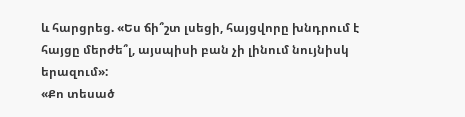և հարցրեց. «Ես ճի՞շտ լսեցի, հայցվորը խնդրում է հայցը մերժե՞լ, այսպիսի բան չի լինում նույնիսկ երազում»:
«Քո տեսած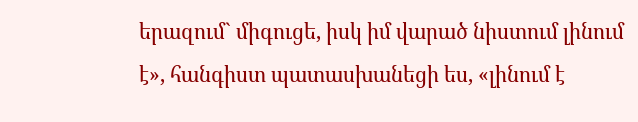երազում` միգուցե, իսկ իմ վարած նիստում լինում է», հանգիստ պատասխանեցի ես, «լինում է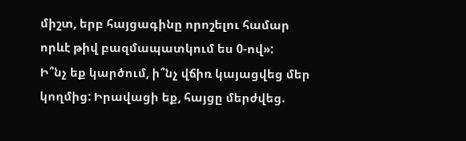միշտ, երբ հայցագինը որոշելու համար որևէ թիվ բազմապատկում ես 0-ով»:
Ի՞նչ եք կարծում, ի՞նչ վճիռ կայացվեց մեր կողմից: Իրավացի եք, հայցը մերժվեց.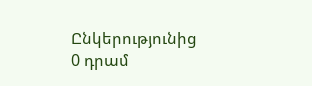Ընկերությունից 0 դրամ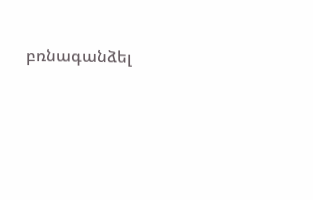բռնագանձել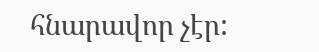հնարավոր չէր: